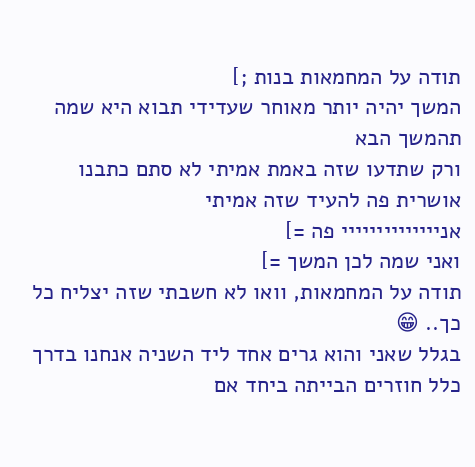תודה על המחמאות בנות ;]
המשך יהיה יותר מאוחר שעדידי תבוא היא שמה תהמשך הבא
ורק שתדעו שזה באמת אמיתי לא סתם כתבנו
אושרית פה להעיד שזה אמיתי
אניייייייייייייי פה =]
ואני שמה לכן המשך =]
תודה על המחמאות, וואו לא חשבתי שזה יצליח כל כך.. 😁
בגלל שאני והוא גרים אחד ליד השניה אנחנו בדרך כלל חוזרים הבייתה ביחד אם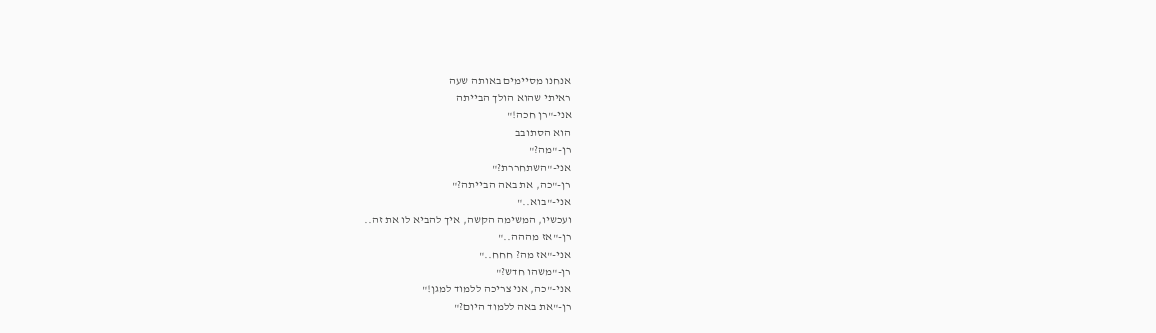אנחנו מסיימים באותה שעה
ראיתי שהוא הולך הבייתה
אני-"רן חכה!"
הוא הסתובב
רן-"מה?"
אני-"השתחררת?"
רן-"כה, את באה הבייתה?"
אני-"בוא.."
ועכשיו, המשימה הקשה, איך להביא לו את זה..
רן-"אז מההה.."
אני-"אז מה? חחח.."
רן-"משהו חדש?"
אני-"כה, אני צריכה ללמוד למגן!"
רן-"את באה ללמוד היום?"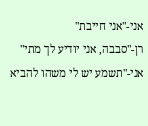אני-"אני חייבת"
רן-"סבבה, אני יודיע לך מתי"
אני-"תשמע יש לי משהו להביא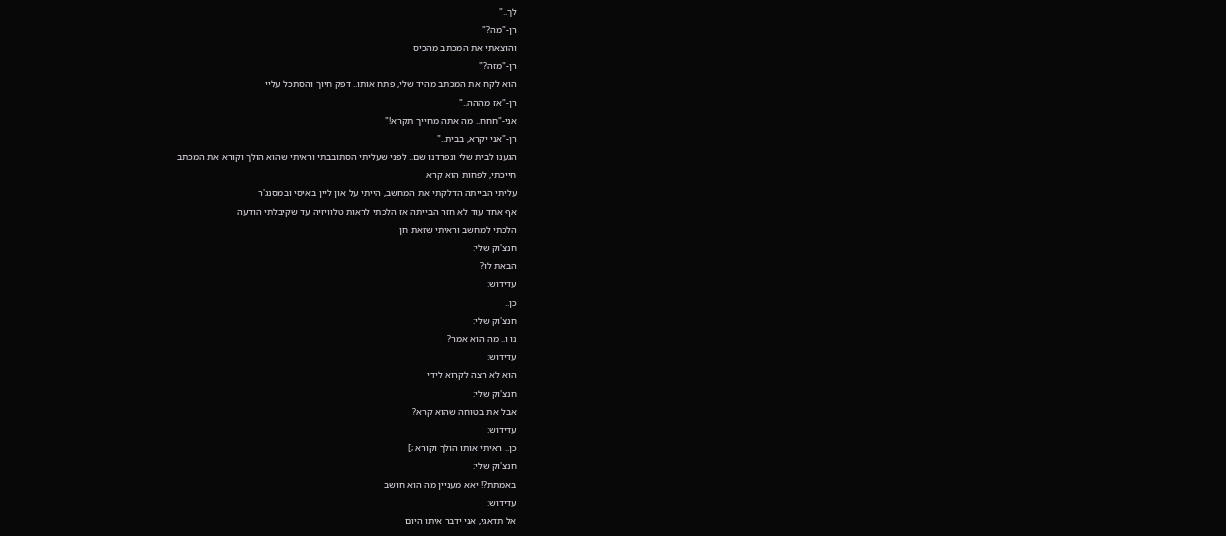לך.."
רן-"מה?"
והוצאתי את המכתב מהכיס
רן-"מזה?"
הוא לקח את המכתב מהיד שלי, פתח אותו.. דפק חיוך והסתכל עליי
רן-"אז מההה.."
אני-"חחח.. מה אתה מחייך תקרא!"
רן-"אני יקרא, בבית.."
הגענו לבית שלי ונפרדנו שם.. לפני שעליתי הסתובבתי וראיתי שהוא הולך וקורא את המכתב
חייכתי, לפחות הוא קרא
עליתי הבייתה הדלקתי את המחשב, הייתי על און ליין באיסי ובמסנג'ר
אף אחד עוד לא חזר הבייתה אז הלכתי לראות טלוויזיה עד שקיבלתי הודעה
הלכתי למחשב וראיתי שזאת חן
חנצ'וק שלי:
הבאת לו?
עדידוש:
כן..
חנצ'וק שלי:
נו ו.. מה הוא אמר?
עדידוש:
הוא לא רצה לקרוא לידי
חנצ'וק שלי:
אבל את בטוחה שהוא קרא?
עדידוש:
כן.. ראיתי אותו הולך וקורא ;]
חנצ'וק שלי:
באמתת?! יאא מעניין מה הוא חושב
עדידוש:
אל תדאגי, אני ידבר איתו היום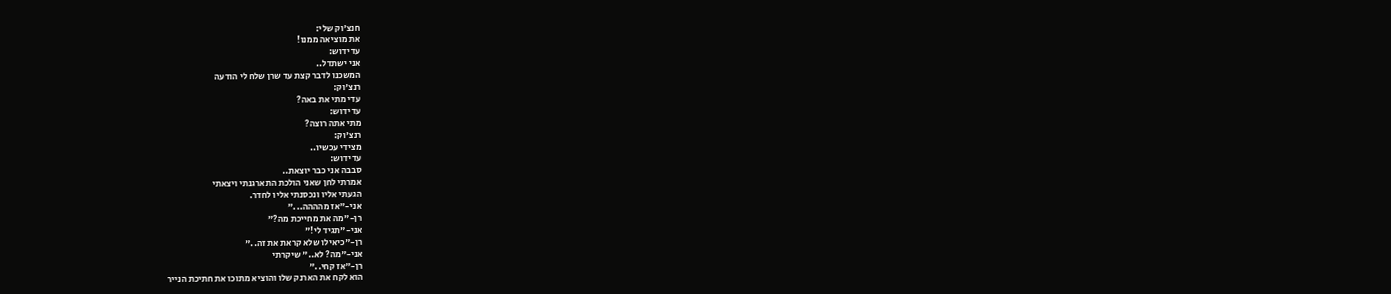חנצ'וק שלי:
את מוציאה ממנו!
עדידוש:
אני ישתדל..
המשכנו לדבר קצת עד שרן שלח לי הודעה
רנצ'וק:
עדי מתי את באה?
עדידוש:
מתי אתה רוצה?
רנצ'וק:
מצידי עכשיו..
עדידוש:
סבבה אני כבר יוצאת..
אמרתי לחן שאני הולכת התארגנתי ויצאתי
הגעתי אליו ונכסנתי אליו לחדר.
אני-"אז מהההה..."
רן-"מה את מחייכת מה?"
אני-"תגיד לי!"
רן-"כיאילו שלא קראת את זה.."
אני-"מה? לא.." שיקרתי
רן-"אז קחי.."
הוא לקח את הארנק שלו והוציא מתוכו את חתיכת הנייר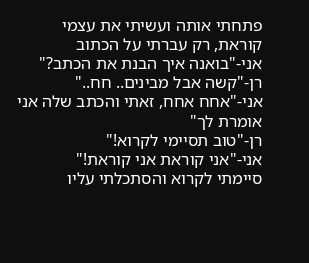פתחתי אותה ועשיתי את עצמי קוראת, רק עברתי על הכתוב
אני-"בואנה איך הבנת את הכתב?"
רן-"קשה אבל מבינים.. חח.."
אני-"אחח אחח, זאתי והכתב שלה אני אומרת לך"
רן-"טוב תסיימי לקרוא!"
אני-"אני קוראת אני קוראת!"
סיימתי לקרוא והסתכלתי עליו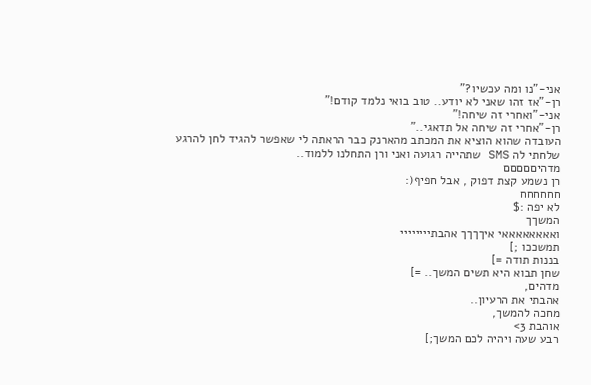אני-"נו ומה עכשיו?"
רן-"אז זהו שאני לא יודע.. טוב בואי נלמד קודם!"
אני-"ואחרי זה שיחה!"
רן-"אחרי זה שיחה אל תדאגי.."
העובדה שהוא הוציא את המכתב מהארנק כבר הראתה לי שאפשר להגיד לחן להרגע
שלחתי לה SMS שתהייה רגועה ואני ורן התחלנו ללמוד..
מדהיםםםםם
רן נשמע קצת דפוק , אבל חפיף(:
חחחחחח
לא יפה :$
המשךך
ואאאאאאאאי איךךךך אהבתיייייייי
תמשככו ;]
בננות תודה =]
שחן תבוא היא תשים המשך.. =]
מדהים,
אהבתי את הרעיון..
מחכה להמשך,
אוהבת 3>
רבע שעה ויהיה לכם המשך;]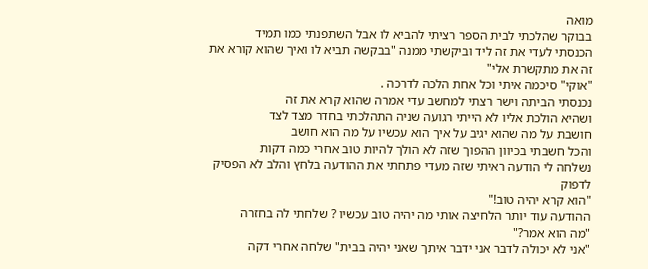מואה
בבוקר שהלכתי לבית הספר רציתי להביא לו אבל השתפנתי כמו תמיד
הכנסתי לעדי את זה ליד וביקשתי ממנה "בבקשה תביא לו ואיך שהוא קורא את זה את מתקשרת אלי"
"אוקי" סיכמה איתי וכל אחת הלכה לדרכה .
נכנסתי הביתה וישר רצתי למחשב עדי אמרה שהוא קרא את זה
ושהיא הולכת אליו לא הייתי רגועה שניה התהלכתי בחדר מצד לצד
חושבת על מה שהוא יגיב על איך הוא עכשיו על מה הוא חושב
והכל חשבתי בכיוון ההפוך שזה לא הולך להיות טוב אחרי כמה דקות
נשלחה לי הודעה ראיתי שזה מעדי פתחתי את ההודעה בלחץ והלב לא הפסיק לדפוק
"הוא קרא יהיה טוב!"
ההודעה עוד יותר הלחיצה אותי מה יהיה טוב עכשיו ? שלחתי לה בחזרה
"מה הוא אמר?"
"אני לא יכולה לדבר אני ידבר איתך שאני יהיה בבית" שלחה אחרי דקה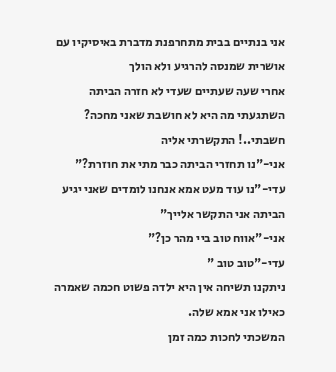אני בנתיים בבית מתחרפנת מדברת באיסיקיו עם אושרית שמנסה להרגיע ולא הולך
אחרי שעה שעתיים שעדי לא חזרה הביתה השתגעתי מה היא לא חושבת שאני מחכה?
חשבתי..! התקשרתי אליה
אני-"נו תחזרי הביתה כבר מתי את חוזרת?"
עדי-"נו עוד מעט אמא אנחנו לומדים שאני יגיע הביתה אני התקשר אלייך"
אני-"אווח טוב ביי מהר כן?"
עדי-"טוב טוב "
ניתקנו תשיחה אין היא ילדה פשוט חכמה שאמרה כאילו אני אמא שלה.
המשכתי לחכות כמה זמן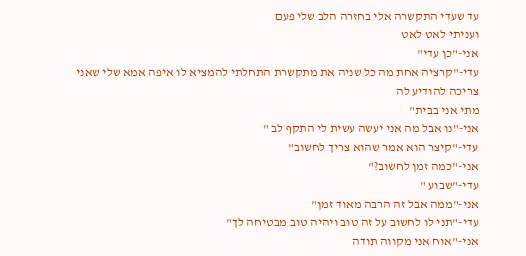עד שעדי התקשרה אלי בחזרה הלב שלי פעם
ועניתי לאט לאט
אני-"כן עדי"
עדי-"קרציה אחת מה כל שניה את מתקשרת התחלתי להמציא לו איפה אמא שלי שאני צריכה להודיע לה
מתי אני בבית"
אני-"נו אבל מה אני יעשה עשית לי התקף לב "
עדי-"קיצר הוא אמר שהוא צריך לחשוב"
אני-"כמה זמן לחשוב?"
עדי-"שבוע "
אני-"ממה אבל זה הרבה מאוד זמן"
עדי-"תני לו לחשוב על זה טוב ויהיה טוב מבטיחה לך"
אני-"אוח אני מקווה תודה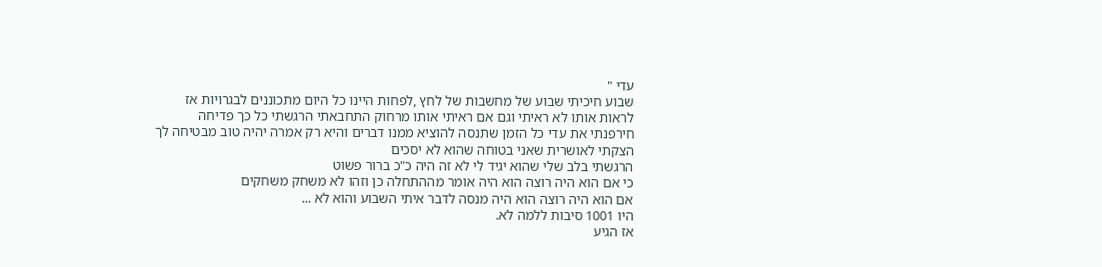עדי "
שבוע חיכיתי שבוע של מחשבות של לחץ ,לפחות היינו כל היום מתכוננים לבגרויות אז
לראות אותו לא ראיתי וגם אם ראיתי אותו מרחוק התחבאתי הרגשתי כל כך פדיחה
חירפנתי את עדי כל הזמן שתנסה להוציא ממנו דברים והיא רק אמרה יהיה טוב מבטיחה לך
הצקתי לאושרית שאני בטוחה שהוא לא יסכים
הרגשתי בלב שלי שהוא יגיד לי לא זה היה כ"כ ברור פשוט
כי אם הוא היה רוצה הוא היה אומר מההתחלה כן וזהו לא משחק משחקים
אם הוא היה רוצה הוא היה מנסה לדבר איתי השבוע והוא לא ...
היו 1001 סיבות ללמה לא.
אז הגיע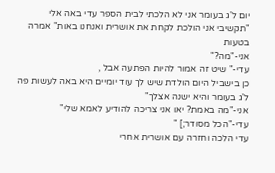יום ל'ג בעומר אני לא הלכתי לבית הספר עדי באה אלי
"תקשיבי אני הולכת לקחת את אושרית ואנחנו באות" אמרה בטעות
אני-"מה?"
עדי-" שיט זה אמור להיות הפתעה אבל ,
כן בישביל היום הולדת שיש לך עוד יומיים היא באה לעשות פה ל'ג בעומר והיא ישנה אצלך"
אני-"מה באמת? יאו אני צריכה להודיע לאמא שלי"
עדי-"הכל מסודר;] "
עדי הלכה וחזרה עם אושרית אחרי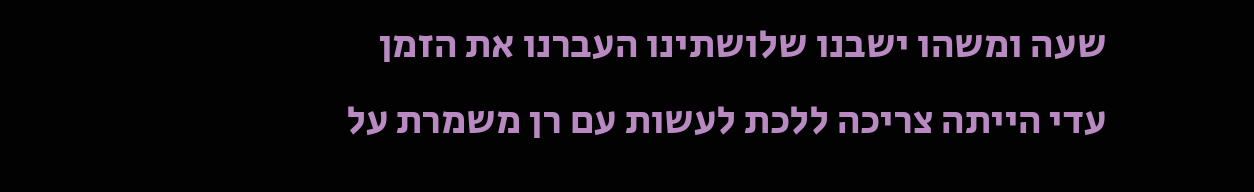שעה ומשהו ישבנו שלושתינו העברנו את הזמן
עדי הייתה צריכה ללכת לעשות עם רן משמרת על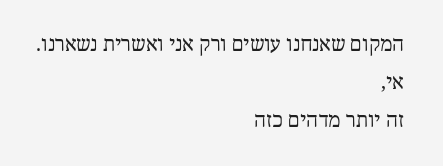המקום שאנחנו עושים ורק אני ואשרית נשארנו.
אי,
זה יותר מדהים כזה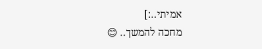אמיתי..:]
מחכה להמשך.. 😊